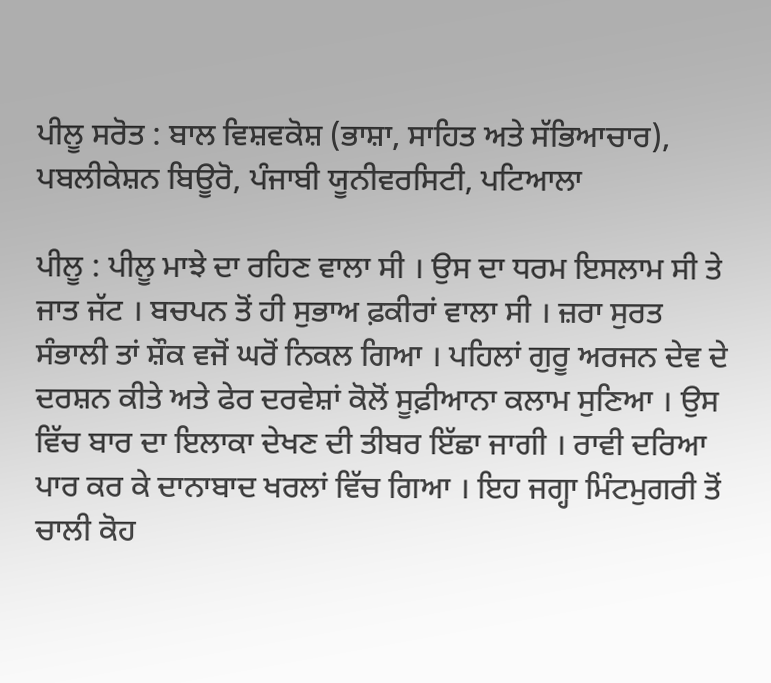ਪੀਲੂ ਸਰੋਤ : ਬਾਲ ਵਿਸ਼ਵਕੋਸ਼ (ਭਾਸ਼ਾ, ਸਾਹਿਤ ਅਤੇ ਸੱਭਿਆਚਾਰ), ਪਬਲੀਕੇਸ਼ਨ ਬਿਊਰੋ, ਪੰਜਾਬੀ ਯੂਨੀਵਰਸਿਟੀ, ਪਟਿਆਲਾ

ਪੀਲੂ : ਪੀਲੂ ਮਾਝੇ ਦਾ ਰਹਿਣ ਵਾਲਾ ਸੀ । ਉਸ ਦਾ ਧਰਮ ਇਸਲਾਮ ਸੀ ਤੇ ਜਾਤ ਜੱਟ । ਬਚਪਨ ਤੋਂ ਹੀ ਸੁਭਾਅ ਫ਼ਕੀਰਾਂ ਵਾਲਾ ਸੀ । ਜ਼ਰਾ ਸੁਰਤ ਸੰਭਾਲੀ ਤਾਂ ਸ਼ੌਕ ਵਜੋਂ ਘਰੋਂ ਨਿਕਲ ਗਿਆ । ਪਹਿਲਾਂ ਗੁਰੂ ਅਰਜਨ ਦੇਵ ਦੇ ਦਰਸ਼ਨ ਕੀਤੇ ਅਤੇ ਫੇਰ ਦਰਵੇਸ਼ਾਂ ਕੋਲੋਂ ਸੂਫ਼ੀਆਨਾ ਕਲਾਮ ਸੁਣਿਆ । ਉਸ ਵਿੱਚ ਬਾਰ ਦਾ ਇਲਾਕਾ ਦੇਖਣ ਦੀ ਤੀਬਰ ਇੱਛਾ ਜਾਗੀ । ਰਾਵੀ ਦਰਿਆ ਪਾਰ ਕਰ ਕੇ ਦਾਨਾਬਾਦ ਖਰਲਾਂ ਵਿੱਚ ਗਿਆ । ਇਹ ਜਗ੍ਹਾ ਮਿੰਟਮੁਗਰੀ ਤੋਂ ਚਾਲੀ ਕੋਹ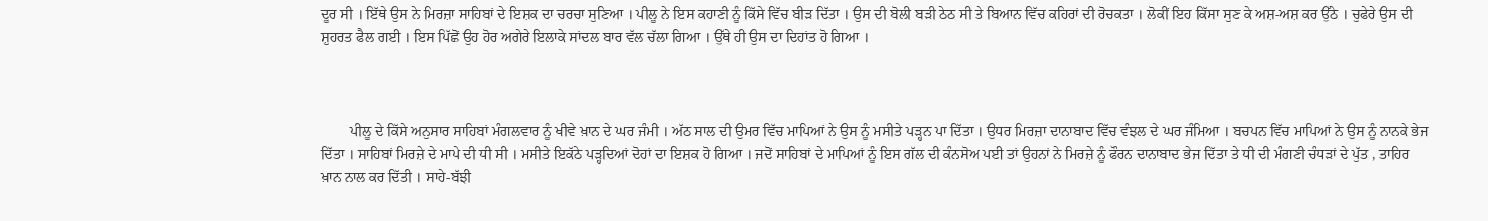ਦੂਰ ਸੀ । ਇੱਥੇ ਉਸ ਨੇ ਮਿਰਜ਼ਾ ਸਾਹਿਬਾਂ ਦੇ ਇਸ਼ਕ ਦਾ ਚਰਚਾ ਸੁਣਿਆ । ਪੀਲੂ ਨੇ ਇਸ ਕਹਾਣੀ ਨੂੰ ਕਿੱਸੇ ਵਿੱਚ ਬੀੜ ਦਿੱਤਾ । ਉਸ ਦੀ ਬੋਲੀ ਬੜੀ ਠੇਠ ਸੀ ਤੇ ਬਿਆਨ ਵਿੱਚ ਕਹਿਰਾਂ ਦੀ ਰੋਚਕਤਾ । ਲੋਕੀਂ ਇਹ ਕਿੱਸਾ ਸੁਣ ਕੇ ਅਸ਼-ਅਸ਼ ਕਰ ਉੱਠੇ । ਚੁਫੇਰੇ ਉਸ ਦੀ ਸ਼ੁਹਰਤ ਫੈਲ ਗਈ । ਇਸ ਪਿੱਛੋਂ ਉਹ ਹੋਰ ਅਗੇਰੇ ਇਲਾਕੇ ਸਾਂਦਲ ਬਾਰ ਵੱਲ ਚੱਲਾ ਗਿਆ । ਉੱਥੇ ਹੀ ਉਸ ਦਾ ਦਿਹਾਂਤ ਹੋ ਗਿਆ ।



        ਪੀਲੂ ਦੇ ਕਿੱਸੇ ਅਨੁਸਾਰ ਸਾਹਿਬਾਂ ਮੰਗਲਵਾਰ ਨੂੰ ਖੀਵੇ ਖ਼ਾਨ ਦੇ ਘਰ ਜੰਮੀ । ਅੱਠ ਸਾਲ ਦੀ ਉਮਰ ਵਿੱਚ ਮਾਪਿਆਂ ਨੇ ਉਸ ਨੂੰ ਮਸੀਤੇ ਪੜ੍ਹਨ ਪਾ ਦਿੱਤਾ । ਉਧਰ ਮਿਰਜ਼ਾ ਦਾਨਾਬਾਦ ਵਿੱਚ ਵੰਝਲ ਦੇ ਘਰ ਜੰਮਿਆ । ਬਚਪਨ ਵਿੱਚ ਮਾਪਿਆਂ ਨੇ ਉਸ ਨੂੰ ਨਾਨਕੇ ਭੇਜ ਦਿੱਤਾ । ਸਾਹਿਬਾਂ ਮਿਰਜ਼ੇ ਦੇ ਮਾਪੇ ਦੀ ਧੀ ਸੀ । ਮਸੀਤੇ ਇਕੱਠੇ ਪੜ੍ਹਦਿਆਂ ਦੋਹਾਂ ਦਾ ਇਸ਼ਕ ਹੋ ਗਿਆ । ਜਦੋਂ ਸਾਹਿਬਾਂ ਦੇ ਮਾਪਿਆਂ ਨੂੰ ਇਸ ਗੱਲ ਦੀ ਕੰਨਸੋਅ ਪਈ ਤਾਂ ਉਹਨਾਂ ਨੇ ਮਿਰਜ਼ੇ ਨੂੰ ਫੌਰਨ ਦਾਨਾਬਾਦ ਭੇਜ ਦਿੱਤਾ ਤੇ ਧੀ ਦੀ ਮੰਗਣੀ ਚੰਧੜਾਂ ਦੇ ਪੁੱਤ , ਤਾਹਿਰ ਖ਼ਾਨ ਨਾਲ ਕਰ ਦਿੱਤੀ । ਸਾਹੇ-ਬੱਝੀ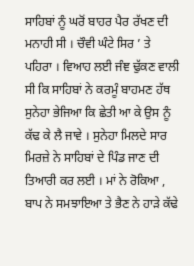ਸਾਹਿਬਾਂ ਨੂੰ ਘਰੋਂ ਬਾਹਰ ਪੈਰ ਰੱਖਣ ਦੀ ਮਨਾਹੀ ਸੀ । ਚੌਵੀ ਘੰਟੇ ਸਿਰ ’ ਤੇ ਪਹਿਰਾ । ਵਿਆਹ ਲਈ ਜੰਞ ਢੁੱਕਣ ਵਾਲੀ ਸੀ ਕਿ ਸਾਹਿਬਾਂ ਨੇ ਕਰਮੂੰ ਬਾਹਮਣ ਹੱਥ ਸੁਨੇਹਾ ਭੇਜਿਆ ਕਿ ਛੇਤੀ ਆ ਕੇ ਉਸ ਨੂੰ ਕੱਢ ਕੇ ਲੈ ਜਾਵੇ । ਸੁਨੇਹਾ ਮਿਲਦੇ ਸਾਰ ਮਿਰਜ਼ੇ ਨੇ ਸਾਹਿਬਾਂ ਦੇ ਪਿੰਡ ਜਾਣ ਦੀ ਤਿਆਰੀ ਕਰ ਲਈ । ਮਾਂ ਨੇ ਰੋਕਿਆ , ਬਾਪ ਨੇ ਸਮਝਾਇਆ ਤੇ ਭੈਣ ਨੇ ਹਾੜੇ ਕੱਢੇ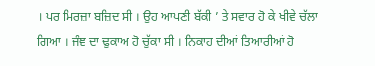। ਪਰ ਮਿਰਜ਼ਾ ਬਜ਼ਿਦ ਸੀ । ਉਹ ਆਪਣੀ ਬੱਕੀ ’ ਤੇ ਸਵਾਰ ਹੋ ਕੇ ਖੀਵੇ ਚੱਲਾ ਗਿਆ । ਜੰਞ ਦਾ ਢੁਕਾਅ ਹੋ ਚੁੱਕਾ ਸੀ । ਨਿਕਾਹ ਦੀਆਂ ਤਿਆਰੀਆਂ ਹੋ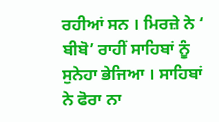ਰਹੀਆਂ ਸਨ । ਮਿਰਜ਼ੇ ਨੇ ‘ ਬੀਬੋ’ ਰਾਹੀਂ ਸਾਹਿਬਾਂ ਨੂੰ ਸੁਨੇਹਾ ਭੇਜਿਆ । ਸਾਹਿਬਾਂ ਨੇ ਫੋਰਾ ਨਾ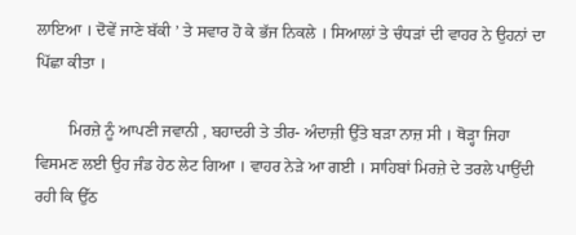ਲਾਇਆ । ਦੋਵੇਂ ਜਾਣੇ ਬੱਕੀ ’ ਤੇ ਸਵਾਰ ਹੋ ਕੇ ਭੱਜ ਨਿਕਲੇ । ਸਿਆਲਾਂ ਤੇ ਚੰਧੜਾਂ ਦੀ ਵਾਹਰ ਨੇ ਉਹਨਾਂ ਦਾ ਪਿੱਛਾ ਕੀਤਾ ।

        ਮਿਰਜ਼ੇ ਨੂੰ ਆਪਣੀ ਜਵਾਨੀ , ਬਹਾਦਰੀ ਤੇ ਤੀਰ- ਅੰਦਾਜ਼ੀ ਉੱਤੇ ਬੜਾ ਨਾਜ਼ ਸੀ । ਥੋੜ੍ਹਾ ਜਿਹਾ ਵਿਸਮਣ ਲਈ ਉਹ ਜੰਡ ਹੇਠ ਲੇਟ ਗਿਆ । ਵਾਹਰ ਨੇੜੇ ਆ ਗਈ । ਸਾਹਿਬਾਂ ਮਿਰਜ਼ੇ ਦੇ ਤਰਲੇ ਪਾਉਂਦੀ ਰਹੀ ਕਿ ਉੱਠ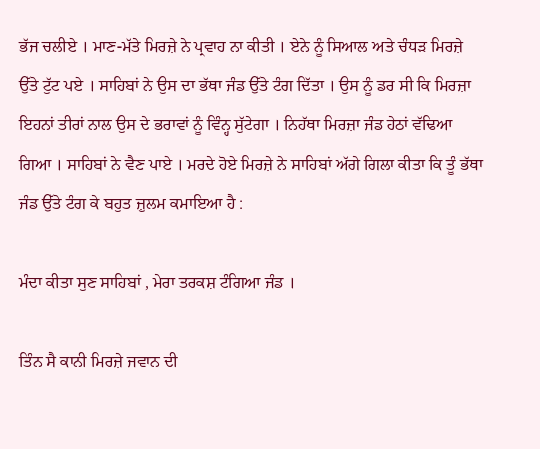ਭੱਜ ਚਲੀਏ । ਮਾਣ-ਮੱਤੇ ਮਿਰਜ਼ੇ ਨੇ ਪ੍ਰਵਾਹ ਨਾ ਕੀਤੀ । ਏਨੇ ਨੂੰ ਸਿਆਲ ਅਤੇ ਚੰਧੜ ਮਿਰਜ਼ੇ ਉੱਤੇ ਟੁੱਟ ਪਏ । ਸਾਹਿਬਾਂ ਨੇ ਉਸ ਦਾ ਭੱਥਾ ਜੰਡ ਉੱਤੇ ਟੰਗ ਦਿੱਤਾ । ਉਸ ਨੂੰ ਡਰ ਸੀ ਕਿ ਮਿਰਜ਼ਾ ਇਹਨਾਂ ਤੀਰਾਂ ਨਾਲ ਉਸ ਦੇ ਭਰਾਵਾਂ ਨੂੰ ਵਿੰਨ੍ਹ ਸੁੱਟੇਗਾ । ਨਿਹੱਥਾ ਮਿਰਜ਼ਾ ਜੰਡ ਹੇਠਾਂ ਵੱਢਿਆ ਗਿਆ । ਸਾਹਿਬਾਂ ਨੇ ਵੈਣ ਪਾਏ । ਮਰਦੇ ਹੋਏ ਮਿਰਜ਼ੇ ਨੇ ਸਾਹਿਬਾਂ ਅੱਗੇ ਗਿਲਾ ਕੀਤਾ ਕਿ ਤੂੰ ਭੱਥਾ ਜੰਡ ਉੱਤੇ ਟੰਗ ਕੇ ਬਹੁਤ ਜ਼ੁਲਮ ਕਮਾਇਆ ਹੈ :

ਮੰਦਾ ਕੀਤਾ ਸੁਣ ਸਾਹਿਬਾਂ , ਮੇਰਾ ਤਰਕਸ਼ ਟੰਗਿਆ ਜੰਡ ।

ਤਿੰਨ ਸੈ ਕਾਨੀ ਮਿਰਜ਼ੇ ਜਵਾਨ ਦੀ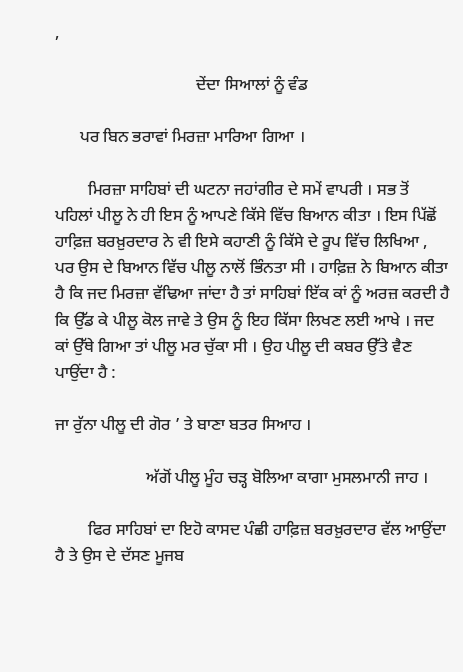,

                                  ਦੇਂਦਾ ਸਿਆਲਾਂ ਨੂੰ ਵੰਡ

      ਪਰ ਬਿਨ ਭਰਾਵਾਂ ਮਿਰਜ਼ਾ ਮਾਰਿਆ ਗਿਆ ।

        ਮਿਰਜ਼ਾ ਸਾਹਿਬਾਂ ਦੀ ਘਟਨਾ ਜਹਾਂਗੀਰ ਦੇ ਸਮੇਂ ਵਾਪਰੀ । ਸਭ ਤੋਂ ਪਹਿਲਾਂ ਪੀਲੂ ਨੇ ਹੀ ਇਸ ਨੂੰ ਆਪਣੇ ਕਿੱਸੇ ਵਿੱਚ ਬਿਆਨ ਕੀਤਾ । ਇਸ ਪਿੱਛੋਂ ਹਾਫ਼ਿਜ਼ ਬਰਖ਼ੁਰਦਾਰ ਨੇ ਵੀ ਇਸੇ ਕਹਾਣੀ ਨੂੰ ਕਿੱਸੇ ਦੇ ਰੂਪ ਵਿੱਚ ਲਿਖਿਆ , ਪਰ ਉਸ ਦੇ ਬਿਆਨ ਵਿੱਚ ਪੀਲੂ ਨਾਲੋਂ ਭਿੰਨਤਾ ਸੀ । ਹਾਫ਼ਿਜ਼ ਨੇ ਬਿਆਨ ਕੀਤਾ ਹੈ ਕਿ ਜਦ ਮਿਰਜ਼ਾ ਵੱਢਿਆ ਜਾਂਦਾ ਹੈ ਤਾਂ ਸਾਹਿਬਾਂ ਇੱਕ ਕਾਂ ਨੂੰ ਅਰਜ਼ ਕਰਦੀ ਹੈ ਕਿ ਉੱਡ ਕੇ ਪੀਲੂ ਕੋਲ ਜਾਵੇ ਤੇ ਉਸ ਨੂੰ ਇਹ ਕਿੱਸਾ ਲਿਖਣ ਲਈ ਆਖੇ । ਜਦ ਕਾਂ ਉੱਥੇ ਗਿਆ ਤਾਂ ਪੀਲੂ ਮਰ ਚੁੱਕਾ ਸੀ । ਉਹ ਪੀਲੂ ਦੀ ਕਬਰ ਉੱਤੇ ਵੈਣ ਪਾਉਂਦਾ ਹੈ :

ਜਾ ਰੁੱਨਾ ਪੀਲੂ ਦੀ ਗੋਰ ’ ਤੇ ਬਾਣਾ ਬਤਰ ਸਿਆਹ ।

                      ਅੱਗੋਂ ਪੀਲੂ ਮੂੰਹ ਚੜ੍ਹ ਬੋਲਿਆ ਕਾਗਾ ਮੁਸਲਮਾਨੀ ਜਾਹ ।

        ਫਿਰ ਸਾਹਿਬਾਂ ਦਾ ਇਹੋ ਕਾਸਦ ਪੰਛੀ ਹਾਫ਼ਿਜ਼ ਬਰਖ਼ੁਰਦਾਰ ਵੱਲ ਆਉਂਦਾ ਹੈ ਤੇ ਉਸ ਦੇ ਦੱਸਣ ਮੂਜਬ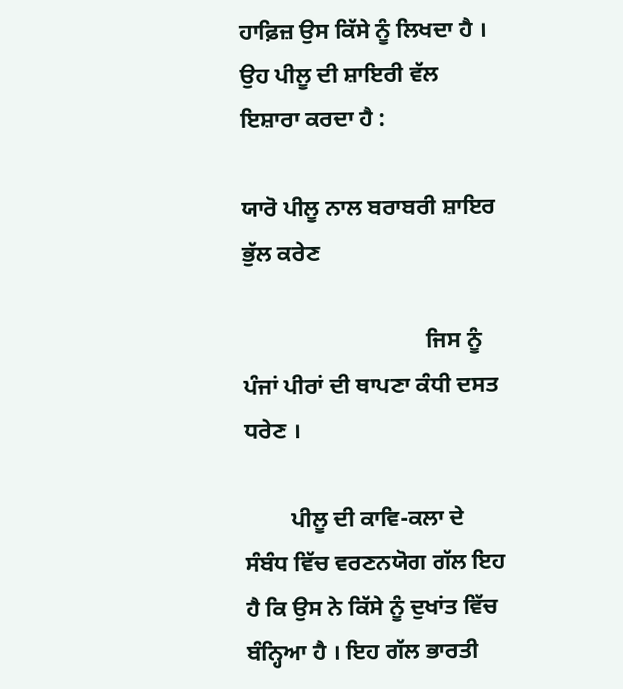ਹਾਫ਼ਿਜ਼ ਉਸ ਕਿੱਸੇ ਨੂੰ ਲਿਖਦਾ ਹੈ । ਉਹ ਪੀਲੂ ਦੀ ਸ਼ਾਇਰੀ ਵੱਲ ਇਸ਼ਾਰਾ ਕਰਦਾ ਹੈ :

ਯਾਰੋ ਪੀਲੂ ਨਾਲ ਬਰਾਬਰੀ ਸ਼ਾਇਰ ਭੁੱਲ ਕਰੇਣ

                                ਜਿਸ ਨੂੰ ਪੰਜਾਂ ਪੀਰਾਂ ਦੀ ਥਾਪਣਾ ਕੰਧੀ ਦਸਤ ਧਰੇਣ ।

        ਪੀਲੂ ਦੀ ਕਾਵਿ-ਕਲਾ ਦੇ ਸੰਬੰਧ ਵਿੱਚ ਵਰਣਨਯੋਗ ਗੱਲ ਇਹ ਹੈ ਕਿ ਉਸ ਨੇ ਕਿੱਸੇ ਨੂੰ ਦੁਖਾਂਤ ਵਿੱਚ ਬੰਨ੍ਹਿਆ ਹੈ । ਇਹ ਗੱਲ ਭਾਰਤੀ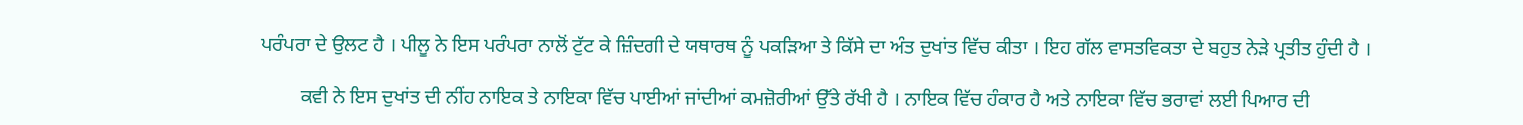ਪਰੰਪਰਾ ਦੇ ਉਲਟ ਹੈ । ਪੀਲੂ ਨੇ ਇਸ ਪਰੰਪਰਾ ਨਾਲੋਂ ਟੁੱਟ ਕੇ ਜ਼ਿੰਦਗੀ ਦੇ ਯਥਾਰਥ ਨੂੰ ਪਕੜਿਆ ਤੇ ਕਿੱਸੇ ਦਾ ਅੰਤ ਦੁਖਾਂਤ ਵਿੱਚ ਕੀਤਾ । ਇਹ ਗੱਲ ਵਾਸਤਵਿਕਤਾ ਦੇ ਬਹੁਤ ਨੇੜੇ ਪ੍ਰਤੀਤ ਹੁੰਦੀ ਹੈ ।

        ਕਵੀ ਨੇ ਇਸ ਦੁਖਾਂਤ ਦੀ ਨੀਂਹ ਨਾਇਕ ਤੇ ਨਾਇਕਾ ਵਿੱਚ ਪਾਈਆਂ ਜਾਂਦੀਆਂ ਕਮਜ਼ੋਰੀਆਂ ਉੱਤੇ ਰੱਖੀ ਹੈ । ਨਾਇਕ ਵਿੱਚ ਹੰਕਾਰ ਹੈ ਅਤੇ ਨਾਇਕਾ ਵਿੱਚ ਭਰਾਵਾਂ ਲਈ ਪਿਆਰ ਦੀ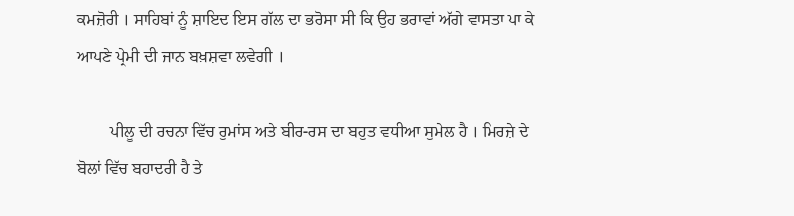ਕਮਜ਼ੋਰੀ । ਸਾਹਿਬਾਂ ਨੂੰ ਸ਼ਾਇਦ ਇਸ ਗੱਲ ਦਾ ਭਰੋਸਾ ਸੀ ਕਿ ਉਹ ਭਰਾਵਾਂ ਅੱਗੇ ਵਾਸਤਾ ਪਾ ਕੇ ਆਪਣੇ ਪ੍ਰੇਮੀ ਦੀ ਜਾਨ ਬਖ਼ਸ਼ਵਾ ਲਵੇਗੀ ।

        ਪੀਲੂ ਦੀ ਰਚਨਾ ਵਿੱਚ ਰੁਮਾਂਸ ਅਤੇ ਬੀਰ-ਰਸ ਦਾ ਬਹੁਤ ਵਧੀਆ ਸੁਮੇਲ ਹੈ । ਮਿਰਜ਼ੇ ਦੇ ਬੋਲਾਂ ਵਿੱਚ ਬਹਾਦਰੀ ਹੈ ਤੇ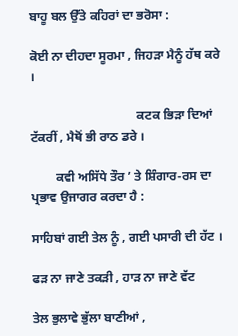ਬਾਹੂ ਬਲ ਉੱਤੇ ਕਹਿਰਾਂ ਦਾ ਭਰੋਸਾ :

ਕੋਈ ਨਾ ਦੀਹਦਾ ਸੂਰਮਾ , ਜਿਹੜਾ ਮੈਨੂੰ ਹੱਥ ਕਰੇ ।

                                  ਕਟਕ ਭਿੜਾ ਦਿਆਂ ਟੱਕਰੀਂ , ਮੈਥੋਂ ਭੀ ਰਾਠ ਡਰੇ ।

        ਕਵੀ ਅਸਿੱਧੇ ਤੌਰ ’ ਤੇ ਸ਼ਿੰਗਾਰ-ਰਸ ਦਾ ਪ੍ਰਭਾਵ ਉਜਾਗਰ ਕਰਦਾ ਹੈ :

ਸਾਹਿਬਾਂ ਗਈ ਤੇਲ ਨੂੰ , ਗਈ ਪਸਾਰੀ ਦੀ ਹੱਟ ।

ਫੜ ਨਾ ਜਾਣੇ ਤਕੜੀ , ਹਾੜ ਨਾ ਜਾਣੇ ਵੱਟ

ਤੇਲ ਭੁਲਾਵੇ ਭੁੱਲਾ ਬਾਣੀਆਂ ,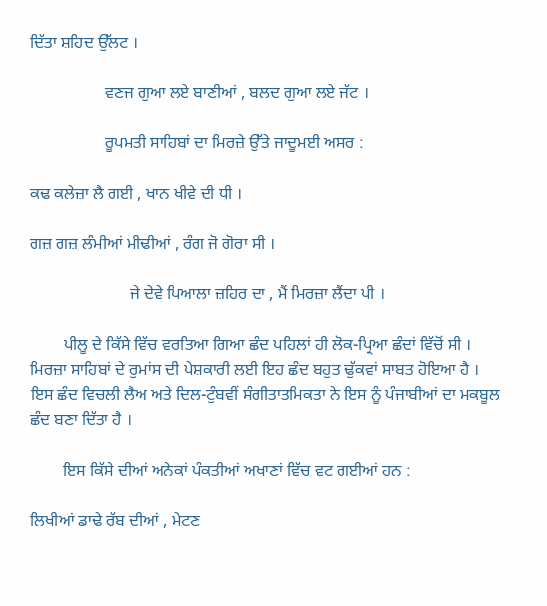ਦਿੱਤਾ ਸ਼ਹਿਦ ਉੱਲਟ ।

                  ਵਣਜ ਗੁਆ ਲਏ ਬਾਣੀਆਂ , ਬਲਦ ਗੁਆ ਲਏ ਜੱਟ ।

                  ਰੂਪਮਤੀ ਸਾਹਿਬਾਂ ਦਾ ਮਿਰਜ਼ੇ ਉੱਤੇ ਜਾਦੂਮਈ ਅਸਰ :

ਕਢ ਕਲੇਜ਼ਾ ਲੈ ਗਈ , ਖਾਨ ਖੀਵੇ ਦੀ ਧੀ ।

ਗਜ਼ ਗਜ਼ ਲੰਮੀਆਂ ਮੀਢੀਆਂ , ਰੰਗ ਜੋ ਗੋਰਾ ਸੀ ।

                        ਜੇ ਦੇਵੇ ਪਿਆਲਾ ਜ਼ਹਿਰ ਦਾ , ਮੈਂ ਮਿਰਜ਼ਾ ਲੈਂਦਾ ਪੀ ।

        ਪੀਲੂ ਦੇ ਕਿੱਸੇ ਵਿੱਚ ਵਰਤਿਆ ਗਿਆ ਛੰਦ ਪਹਿਲਾਂ ਹੀ ਲੋਕ-ਪ੍ਰਿਆ ਛੰਦਾਂ ਵਿੱਚੋਂ ਸੀ । ਮਿਰਜ਼ਾ ਸਾਹਿਬਾਂ ਦੇ ਰੁਮਾਂਸ ਦੀ ਪੇਸ਼ਕਾਰੀ ਲਈ ਇਹ ਛੰਦ ਬਹੁਤ ਢੁੱਕਵਾਂ ਸਾਬਤ ਹੋਇਆ ਹੈ । ਇਸ ਛੰਦ ਵਿਚਲੀ ਲੈਅ ਅਤੇ ਦਿਲ-ਟੁੰਬਵੀਂ ਸੰਗੀਤਾਤਮਿਕਤਾ ਨੇ ਇਸ ਨੂੰ ਪੰਜਾਬੀਆਂ ਦਾ ਮਕਬੂਲ ਛੰਦ ਬਣਾ ਦਿੱਤਾ ਹੈ ।

        ਇਸ ਕਿੱਸੇ ਦੀਆਂ ਅਨੇਕਾਂ ਪੰਕਤੀਆਂ ਅਖਾਣਾਂ ਵਿੱਚ ਵਟ ਗਈਆਂ ਹਨ :

ਲਿਖੀਆਂ ਡਾਢੇ ਰੱਬ ਦੀਆਂ , ਮੇਟਣ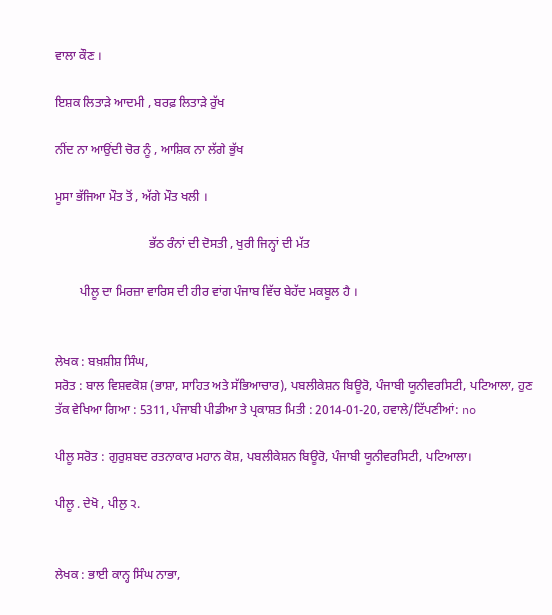ਵਾਲਾ ਕੌਣ ।

ਇਸ਼ਕ ਲਿਤਾੜੇ ਆਦਮੀ , ਬਰਫ਼ ਲਿਤਾੜੇ ਰੁੱਖ

ਨੀਂਦ ਨਾ ਆਉਂਦੀ ਚੋਰ ਨੂੰ , ਆਸ਼ਿਕ ਨਾ ਲੱਗੇ ਭੁੱਖ

ਮੂਸਾ ਭੱਜਿਆ ਮੌਤ ਤੋਂ , ਅੱਗੇ ਮੌਤ ਖਲੀ ।

                              ਭੱਠ ਰੰਨਾਂ ਦੀ ਦੋਸਤੀ , ਖੁਰੀ ਜਿਨ੍ਹਾਂ ਦੀ ਮੱਤ

        ਪੀਲੂ ਦਾ ਮਿਰਜ਼ਾ ਵਾਰਿਸ ਦੀ ਹੀਰ ਵਾਂਗ ਪੰਜਾਬ ਵਿੱਚ ਬੇਹੱਦ ਮਕਬੂਲ ਹੈ ।


ਲੇਖਕ : ਬਖ਼ਸ਼ੀਸ਼ ਸਿੰਘ,
ਸਰੋਤ : ਬਾਲ ਵਿਸ਼ਵਕੋਸ਼ (ਭਾਸ਼ਾ, ਸਾਹਿਤ ਅਤੇ ਸੱਭਿਆਚਾਰ), ਪਬਲੀਕੇਸ਼ਨ ਬਿਊਰੋ, ਪੰਜਾਬੀ ਯੂਨੀਵਰਸਿਟੀ, ਪਟਿਆਲਾ, ਹੁਣ ਤੱਕ ਵੇਖਿਆ ਗਿਆ : 5311, ਪੰਜਾਬੀ ਪੀਡੀਆ ਤੇ ਪ੍ਰਕਾਸ਼ਤ ਮਿਤੀ : 2014-01-20, ਹਵਾਲੇ/ਟਿੱਪਣੀਆਂ: no

ਪੀਲੂ ਸਰੋਤ : ਗੁਰੁਸ਼ਬਦ ਰਤਨਾਕਾਰ ਮਹਾਨ ਕੋਸ਼, ਪਬਲੀਕੇਸ਼ਨ ਬਿਊਰੋ, ਪੰਜਾਬੀ ਯੂਨੀਵਰਸਿਟੀ, ਪਟਿਆਲਾ।

ਪੀਲੂ . ਦੇਖੋ , ਪੀਲੁ ੨.


ਲੇਖਕ : ਭਾਈ ਕਾਨ੍ਹ ਸਿੰਘ ਨਾਭਾ,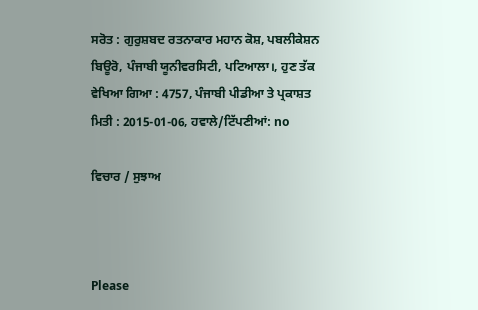ਸਰੋਤ : ਗੁਰੁਸ਼ਬਦ ਰਤਨਾਕਾਰ ਮਹਾਨ ਕੋਸ਼, ਪਬਲੀਕੇਸ਼ਨ ਬਿਊਰੋ, ਪੰਜਾਬੀ ਯੂਨੀਵਰਸਿਟੀ, ਪਟਿਆਲਾ।, ਹੁਣ ਤੱਕ ਵੇਖਿਆ ਗਿਆ : 4757, ਪੰਜਾਬੀ ਪੀਡੀਆ ਤੇ ਪ੍ਰਕਾਸ਼ਤ ਮਿਤੀ : 2015-01-06, ਹਵਾਲੇ/ਟਿੱਪਣੀਆਂ: no

ਵਿਚਾਰ / ਸੁਝਾਅ



Please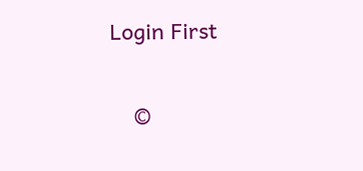Login First


    ©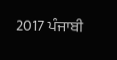2017 ਪੰਜਾਬੀ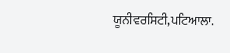ਯੂਨੀਵਰਸਿਟੀ,ਪਟਿਆਲਾ.